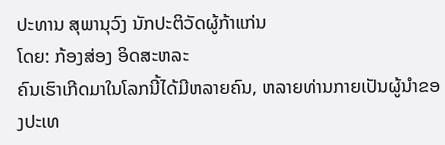ປະທານ ສຸພານຸວົງ ນັກປະຕິວັດຜູ້ກ້າແກ່ນ
ໂດຍ: ກ້ອງສ່ອງ ອິດສະຫລະ
ຄົນເຮົາເກີດມາໃນໂລກນີ້ໄດ້ມີຫລາຍຄົນ, ຫລາຍທ່ານກາຍເປັນຜູ້ນໍາຂອງປະເທ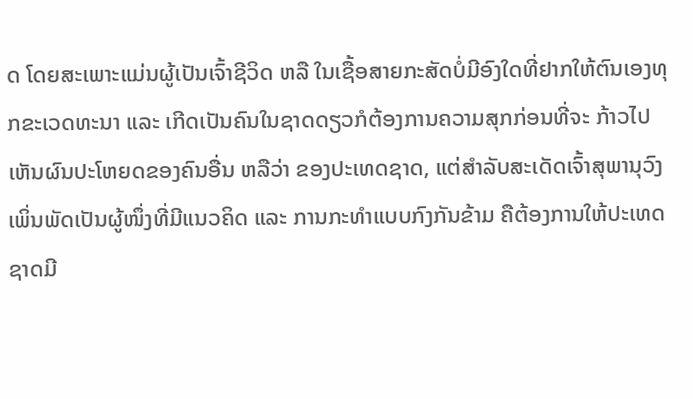ດ ໂດຍສະເພາະແມ່ນຜູ້ເປັນເຈົ້າຊີວິດ ຫລື ໃນເຊື້ອສາຍກະສັດບໍ່ມີອົງໃດທີ່ຢາກໃຫ້ຕົນເອງທຸກຂະເວດທະນາ ແລະ ເກີດເປັນຄົນໃນຊາດດຽວກໍຕ້ອງການຄວາມສຸກກ່ອນທີ່ຈະ ກ້າວໄປເຫັນຜົນປະໂຫຍດຂອງຄົນອື່ນ ຫລືວ່າ ຂອງປະເທດຊາດ, ແຕ່ສໍາລັບສະເດັດເຈົ້າສຸພານຸວົງ ເພິ່ນພັດເປັນຜູ້ໜຶ່ງທີ່ມີແນວຄິດ ແລະ ການກະທໍາແບບກົງກັນຂ້າມ ຄືຕ້ອງການໃຫ້ປະເທດຊາດມີ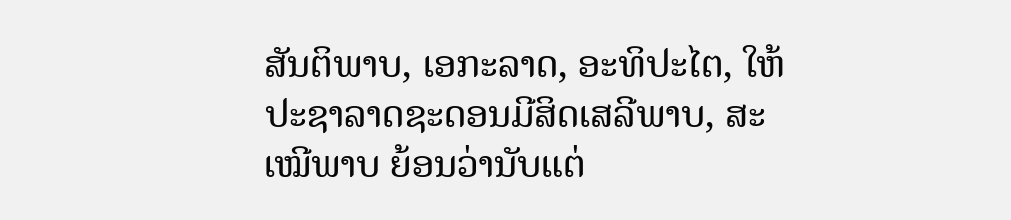ສັນຕິພາບ, ເອກະລາດ, ອະທິປະໄຕ, ໃຫ້ປະຊາລາດຊະດອນມີສິດເສລີພາບ, ສະເໝີພາບ ຍ້ອນວ່ານັບແຕ່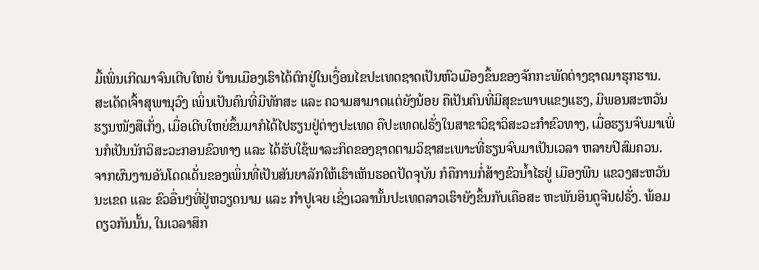ມື້ເພິ່ນເກີດມາຈົນເຕີບໃຫຍ່ ບ້ານເມືອງເຮົາໄດ້ຕົກຢູ່ໃນເງື່ອນໄຂປະເທດຊາດເປັນຫົວເມືອງຂຶ້ນຂອງຈັກກະພັດຕ່າງຊາດມາຮຸກຮານ.
ສະເດັດເຈົ້າສຸພານຸວົງ ເພິ່ນເປັນຄົນທີ່ມີທັກສະ ແລະ ຄວາມສາມາດແຕ່ຍັງນ້ອຍ ຄືເປັນຄົນທີ່ມີສຸຂະພາບແຂງແຮງ, ມີພອນສະຫວັນຮຽນໜັງສືເກັ່ງ, ເມື່ອເຕີບໃຫຍ່ຂຶ້ນມາກໍໄດ້ໄປຮຽນຢູ່ຕ່າງປະເທດ ຄືປະເທດຝຣັ່ງໃນສາຂາວິຊາວິສະວະກໍາຂົວທາງ, ເມື່ອຮຽນຈົບມາເພິ່ນກໍເປັນນັກວິສະວະກອນຂົວທາງ ແລະ ໄດ້ຮັບໃຊ້ພາລະກິດຂອງຊາດຕາມວິຊາສະເພາະທີ່ຮຽນຈົບມາເປັນເວລາ ຫລາຍປີສົມຄວນ. ຈາກຜົນງານອັນໂດດເດັ່ນຂອງເພິ່ນທີ່ເປັນສັນຍາລັກໃຫ້ເຮົາເຫັນຮອດປັດຈຸບັນ ກໍຄືການກໍ່ສ້າງຂົວນ້ຳໄຮຢູ່ ເມືອງພີນ ແຂວງສະຫວັນນະເຂດ ແລະ ຂົວອື່ນໆທີ່ຢູ່ຫວຽດນາມ ແລະ ກໍາປູເຈຍ ເຊິ່ງເວລານັ້ນປະເທດລາວເຮົາຍັງຂຶ້ນກັບເຄືອສະ ຫະພັນອິນດູຈີນຝຣັ່ງ. ພ້ອມດຽວກັນນັ້ນ, ໃນເວລາສຶກ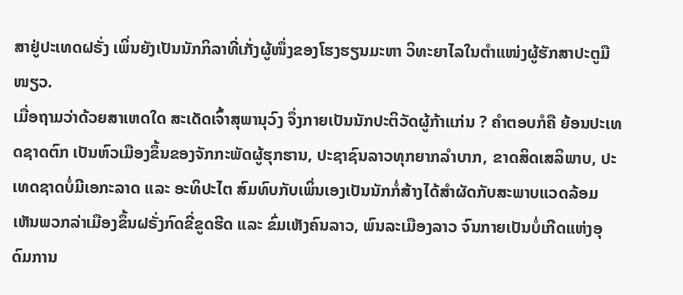ສາຢູ່ປະເທດຝຣັ່ງ ເພິ່ນຍັງເປັນນັກກິລາທີ່ເກັ່ງຜູ້ໜຶ່ງຂອງໂຮງຮຽນມະຫາ ວິທະຍາໄລໃນຕໍາແໜ່ງຜູ້ຮັກສາປະຕູມືໜຽວ.
ເມື່ອຖາມວ່າດ້ວຍສາເຫດໃດ ສະເດັດເຈົ້າສຸພານຸວົງ ຈຶ່ງກາຍເປັນນັກປະຕິວັດຜູ້ກ້າແກ່ນ ? ຄໍາຕອບກໍຄື ຍ້ອນປະເທດຊາດຕົກ ເປັນຫົວເມືອງຂຶ້ນຂອງຈັກກະພັດຜູ້ຮຸກຮານ, ປະຊາຊົນລາວທຸກຍາກລໍາບາກ, ຂາດສິດເສລິພາບ, ປະເທດຊາດບໍ່ມີເອກະລາດ ແລະ ອະທິປະໄຕ ສົມທົບກັບເພິ່ນເອງເປັນນັກກໍ່ສ້າງໄດ້ສໍາຜັດກັບສະພາບແວດລ້ອມ ເຫັນພວກລ່າເມືອງຂຶ້ນຝຣັ່ງກົດຂີ່ຂູດຮີດ ແລະ ຂົ່ມເຫັງຄົນລາວ, ພົນລະເມືອງລາວ ຈົນກາຍເປັນບໍ່ເກີດແຫ່ງອຸດົມການ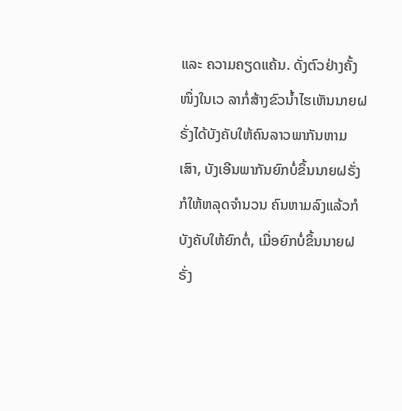ແລະ ຄວາມຄຽດແຄ້ນ. ດັ່ງຕົວຢ່າງຄັ້ງໜຶ່ງໃນເວ ລາກໍ່ສ້າງຂົວນ້ຳໄຮເຫັນນາຍຝຣັ່ງໄດ້ບັງຄັບໃຫ້ຄົນລາວພາກັນຫາມເສົາ, ບັງເອີນພາກັນຍົກບໍ່ຂຶ້ນນາຍຝຣັ່ງກໍໃຫ້ຫລຸດຈໍານວນ ຄົນຫາມລົງແລ້ວກໍບັງຄັບໃຫ້ຍົກຕໍ່, ເມື່ອຍົກບໍ່ຂຶ້ນນາຍຝຣັ່ງ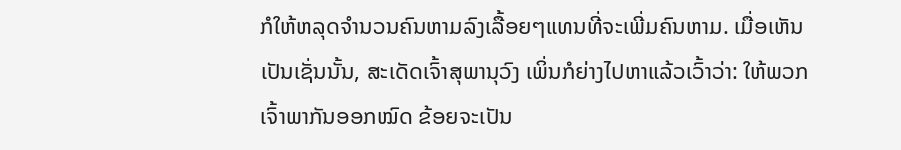ກໍໃຫ້ຫລຸດຈໍານວນຄົນຫາມລົງເລື້ອຍໆແທນທີ່ຈະເພີ່ມຄົນຫາມ. ເມື່ອເຫັນເປັນເຊັ່ນນັ້ນ, ສະເດັດເຈົ້າສຸພານຸວົງ ເພິ່ນກໍຍ່າງໄປຫາແລ້ວເວົ້າວ່າ: ໃຫ້ພວກເຈົ້າພາກັນອອກໝົດ ຂ້ອຍຈະເປັນ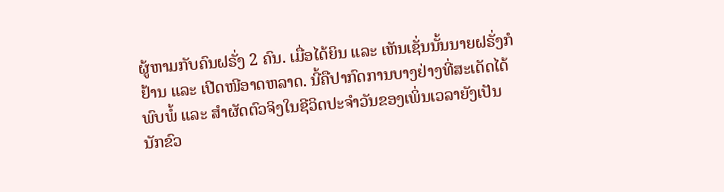ຜູ້ຫາມກັບຄົນຝຣັ່ງ 2 ຄົນ. ເມື່ອໄດ້ຍິນ ແລະ ເຫັນເຊັ່ນນັ້ນນາຍຝຣັ່ງກໍຢ້ານ ແລະ ເປີດໜີອາດຫລາດ. ນີ້ຄືປາກົດການບາງຢ່າງທີ່ສະເດັດໄດ້ພົບພໍ້ ແລະ ສໍາຜັດຕົວຈິງໃນຊີວິດປະຈໍາວັນຂອງເພິ່ນເວລາຍັງເປັນນັກຂົວ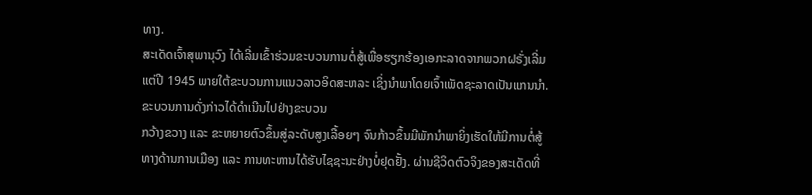ທາງ.
ສະເດັດເຈົ້າສຸພານຸວົງ ໄດ້ເລີ່ມເຂົ້າຮ່ວມຂະບວນການຕໍ່ສູ້ເພື່ອຮຽກຮ້ອງເອກະລາດຈາກພວກຝຣັ່ງເລີ່ມແຕ່ປີ 1945 ພາຍໃຕ້ຂະບວນການແນວລາວອິດສະຫລະ ເຊິ່ງນໍາພາໂດຍເຈົ້າເພັດຊະລາດເປັນແກນນໍາ. ຂະບວນການດັ່ງກ່າວໄດ້ດໍາເນີນໄປຢ່າງຂະບວນ
ກວ້າງຂວາງ ແລະ ຂະຫຍາຍຕົວຂຶ້ນສູ່ລະດັບສູງເລື້ອຍໆ ຈົນກ້າວຂຶ້ນມີພັກນໍາພາຍິ່ງເຮັດໃຫ້ມີການຕໍ່ສູ້ທາງດ້ານການເມືອງ ແລະ ການທະຫານໄດ້ຮັບໄຊຊະນະຢ່າງບໍ່ຢຸດຢັ້ງ. ຜ່ານຊີວິດຕົວຈິງຂອງສະເດັດທີ່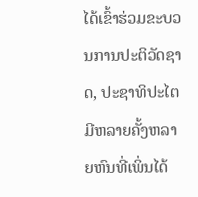ໄດ້ເຂົ້າຮ່ວມຂະບວນການປະຕິວັດຊາດ, ປະຊາທິປະໄຕ ມີຫລາຍຄັ້ງຫລາຍຫົນທີ່ເພິ່ນໄດ້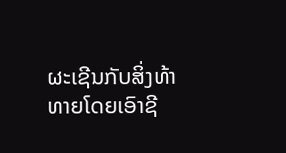ຜະເຊີນກັບສິ່ງທ້າທາຍໂດຍເອົາຊີ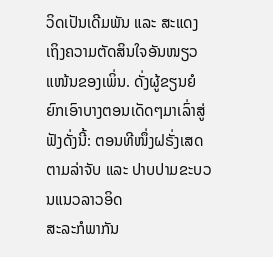ວິດເປັນເດີມພັນ ແລະ ສະແດງເຖິງຄວາມຕັດສິນໃຈອັນໜຽວແໜ້ນຂອງເພິ່ນ. ດັ່ງຜູ້ຂຽນຍໍຍົກເອົາບາງຕອນເດັດໆມາເລົ່າສູ່ຟັງດັ່ງນີ້: ຕອນທີໜຶ່ງຝຣັ່ງເສດຕາມລ່າຈັບ ແລະ ປາບປາມຂະບວນແນວລາວອິດ
ສະລະກໍພາກັນ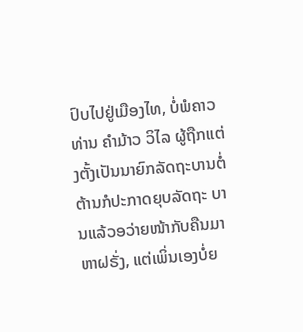ປົບໄປຢູ່ເມືອງໄທ, ບໍ່ພໍຄາວທ່ານ ຄໍາມ້າວ ວິໄລ ຜູ້ຖືກແຕ່ງຕັ້ງເປັນນາຍົກລັດຖະບານຕໍ່ຕ້ານກໍປະກາດຍຸບລັດຖະ ບານແລ້ວອວ່າຍໜ້າກັບຄືນມາຫາຝຣັ່ງ, ແຕ່ເພິ່ນເອງບໍ່ຍ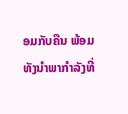ອມກັບຄືນ ພ້ອມທັງນໍາພາກໍາລັງທີ່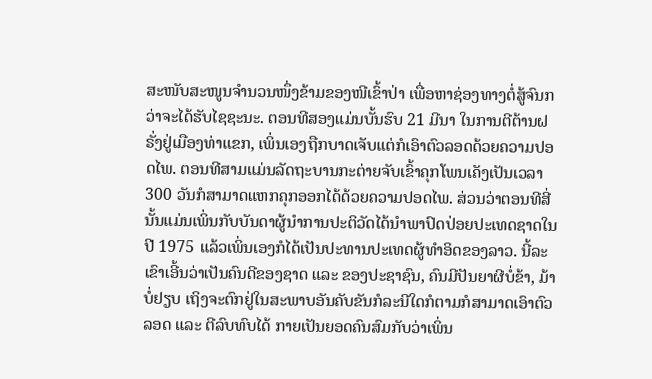ສະໜັບສະໜູນຈໍານວນໜຶ່ງຂ້າມຂອງໜີເຂົ້າປ່າ ເພື່ອຫາຊ່ອງທາງຕໍ່ສູ້ຈົນກວ່າຈະໄດ້ຮັບໄຊຊະນະ. ຕອນທີສອງແມ່ນບັ້ນຮົບ 21 ມີນາ ໃນການຕີຕ້ານຝຣັ່ງຢູ່ເມືອງທ່າແຂກ, ເພິ່ນເອງຖືກບາດເຈັບແຕ່ກໍເອົາຕົວລອດດ້ວຍຄວາມປອດໄພ. ຕອນທີສາມແມ່ນລັດຖະບານກະຕ່າຍຈັບເຂົ້າຄຸກໂພນເຄັງເປັນເວລາ 300 ວັນກໍສາມາດແຫກຄຸກອອກໄດ້ດ້ວຍຄວາມປອດໄພ. ສ່ວນວ່າຕອນທີສີ່ນັ້ນແມ່ນເພິ່ນກັບບັນດາຜູ້ນໍາການປະຕິວັດໄດ້ນໍາພາປົດປ່ອຍປະເທດຊາດໃນປີ 1975 ແລ້ວເພິ່ນເອງກໍໄດ້ເປັນປະທານປະເທດຜູ້ທໍາອິດຂອງລາວ. ນີ້ລະເຂົາເອີ້ນວ່າເປັນຄົນດີຂອງຊາດ ແລະ ຂອງປະຊາຊົນ, ຄົນມີປັນຍາຜີບໍ່ຂ້າ, ມ້າບໍ່ຢຽບ ເຖິງຈະຕົກຢູ່ໃນສະພາບອັນຄັບຂັນກໍລະນີໃດກໍຕາມກໍສາມາດເອົາຕົວລອດ ແລະ ຕີລົບທົບໄດ້ ກາຍເປັນຍອດຄົນສົມກັບວ່າເພິ່ນ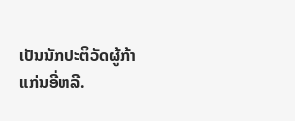ເປັນນັກປະຕິວັດຜູ້ກ້າແກ່ນອີ່ຫລີ.